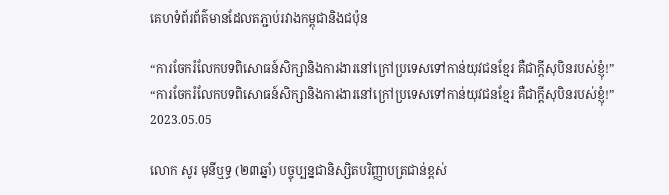គេហទំព័រព័ត៌មានដែលតភ្ជាប់រវាងកម្ពុជានិងជប៉ុន

“ការចែករំលែកបទពិសោធន៍សិក្សានិងការងារនៅក្រៅប្រទេសទៅកាន់យុវជនខ្មែរ គឺជាក្តីសុបិនរបស់ខ្ញុំ!”
“ការចែករំលែកបទពិសោធន៍សិក្សានិងការងារនៅក្រៅប្រទេសទៅកាន់យុវជនខ្មែរ គឺជាក្តីសុបិនរបស់ខ្ញុំ!”
2023.05.05

លោក សូរ មុនីឬទ្ធ (២៣ឆ្នាំ) បច្ចុប្បន្នជានិស្សិតបរិញ្ញាបត្រជាន់ខ្ពស់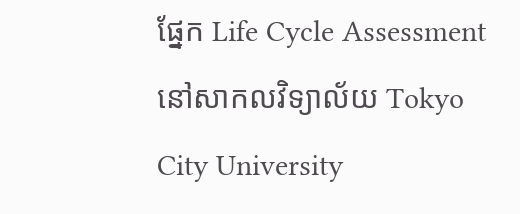ផ្នែក Life Cycle Assessment នៅសាកលវិទ្យាល័យ Tokyo City University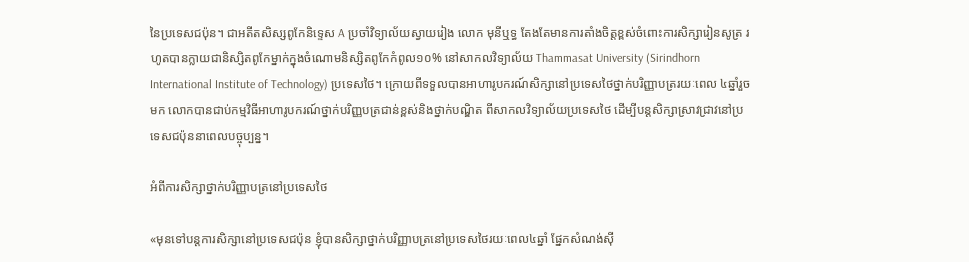នៃប្រទេសជប៉ុន។ ជាអតីតសិស្សពូកែនិទ្ទេស A ប្រចាំវិទ្យាល័យស្វាយរៀង លោក មុនីឬទ្ធ តែងតែមានការតាំងចិត្តខ្ពស់ចំពោះការសិក្សារៀនសូត្រ រហូតបានក្លាយជានិស្សិតពូកែម្នាក់ក្នុងចំណោមនិស្សិតពូកែកំពូល១០% នៅសាកលវិទ្យាល័យ Thammasat University (Sirindhorn International Institute of Technology) ប្រទេសថៃ។ ក្រោយពីទទួលបានអាហារូបករណ៍សិក្សានៅប្រទេសថៃថ្នាក់បរិញ្ញាបត្ររយៈពេល ៤ឆ្នាំរួចមក លោកបានជាប់កម្មវិធីអាហារូបករណ៍ថ្នាក់បរិញ្ញបត្រជាន់ខ្ពស់និងថ្នាក់បណ្ឌិត ពីសាកលវិទ្យាល័យប្រទេសថៃ ដើម្បីបន្តសិក្សាស្រាវជ្រាវនៅប្រទេសជប៉ុននាពេលបច្ចុប្បន្ន។

អំពីការសិក្សាថ្នាក់បរិញ្ញាបត្រនៅប្រទេសថៃ

«មុនទៅបន្តការសិក្សានៅប្រទេសជប៉ុន ខ្ញុំបានសិក្សាថ្នាក់បរិញ្ញាបត្រនៅប្រទេសថៃរយៈពេល៤ឆ្នាំ ផ្នែកសំណង់ស៊ី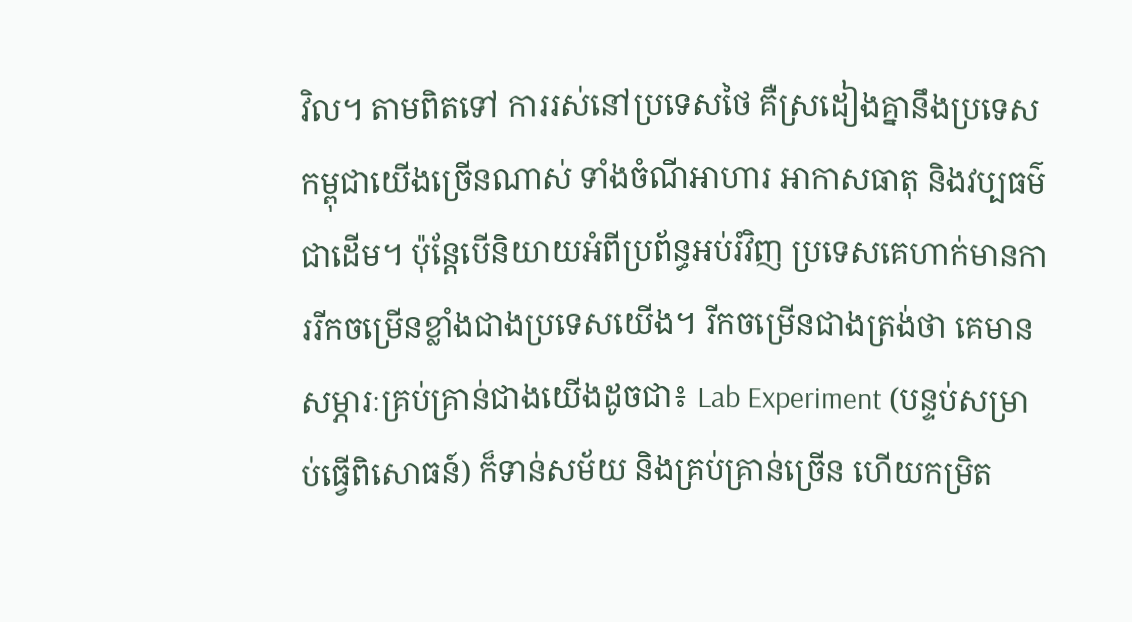វិល។ តាមពិតទៅ ការរស់នៅប្រទេសថៃ គឺស្រដៀងគ្នានឹងប្រទេសកម្ពុជាយើងច្រើនណាស់ ទាំងចំណីអាហារ អាកាសធាតុ និងវប្បធម៌ជាដើម។ ប៉ុន្តែបើនិយាយអំពីប្រព័ន្ធអប់រំវិញ ប្រទេសគេហាក់មានការរីកចម្រើនខ្លាំងជាងប្រទេសយើង។ រីកចម្រើនជាងត្រង់ថា គេមានសម្ភារៈគ្រប់គ្រាន់ជាងយើងដូចជា៖ Lab Experiment (បន្ទប់សម្រាប់ធ្វើពិសោធន៍) ក៏ទាន់សម័យ និងគ្រប់គ្រាន់ច្រើន ហើយកម្រិត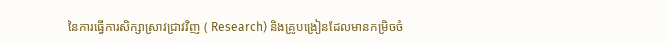នៃការធ្វើការសិក្សាស្រាវជ្រាវវិញ ( Research) និងគ្រូបង្រៀនដែលមានកម្រិចចំ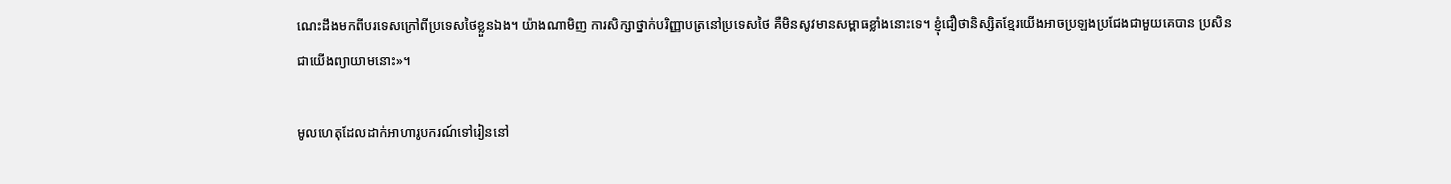ណេះដឹងមកពីបរទេសក្រៅពីប្រទេសថៃខ្លួនឯង។ យ៉ាងណាមិញ ការសិក្សាថ្នាក់បរិញ្ញាបត្រនៅប្រទេសថៃ គឺមិនសូវមានសម្ពាធខ្លាំងនោះទេ។ ខ្ញុំជឿថានិស្សិតខ្មែរយើងអាចប្រឡងប្រជែងជាមួយគេបាន ប្រសិនជាយើងព្យាយាមនោះ»។

មូលហេតុដែលដាក់អាហារូបករណ៍ទៅរៀននៅ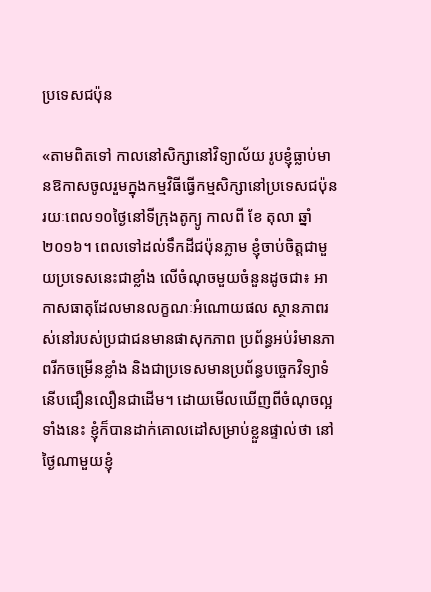ប្រទេសជប៉ុន

«តាមពិតទៅ កាលនៅសិក្សានៅវិទ្យាល័យ រូបខ្ញុំធ្លាប់មានឱកាសចូលរួមក្នុងកម្មវិធីធ្វើកម្មសិក្សានៅប្រទេសជប៉ុនរយៈពេល១០ថ្ងៃនៅទីក្រុងតូក្យូ កាលពី ខែ តុលា ឆ្នាំ២០១៦។ ពេលទៅដល់ទឹកដីជប៉ុនភ្លាម ខ្ញុំចាប់ចិត្តជាមួយប្រទេសនេះជាខ្លាំង លើចំណុចមួយចំនួនដូចជា៖ អាកាសធាតុដែលមានលក្ខណៈអំណោយផល ស្ថានភាពរស់នៅរបស់ប្រជាជនមានផាសុកភាព ប្រព័ន្ធអប់រំមានភាពរីកចម្រើនខ្លាំង និងជាប្រទេសមានប្រព័ន្ធបច្ចេកវិទ្យាទំនើបជឿនលឿនជាដើម។ ដោយមើលឃើញពីចំណុចល្អទាំងនេះ ខ្ញុំក៏បានដាក់គោលដៅសម្រាប់ខ្លួនផ្ទាល់ថា នៅថ្ងៃណាមួយខ្ញុំ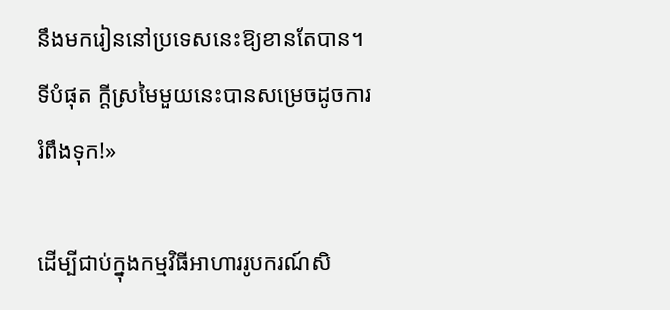នឹងមករៀននៅប្រទេសនេះឱ្យខានតែបាន។ ទីបំផុត ក្តីស្រមៃមួយនេះបានសម្រេចដូចការរំពឹងទុក!»

ដើម្បីជាប់ក្នុងកម្មវិធីអាហាររូបករណ៍សិ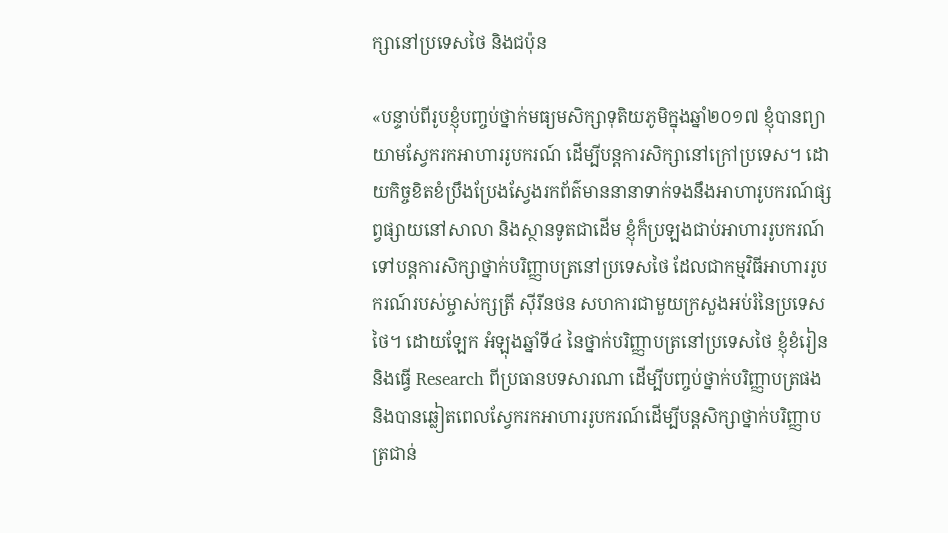ក្សានៅប្រទេសថៃ និងជប៉ុន

«បន្ទាប់ពីរូបខ្ញុំបញ្ចប់ថ្នាក់មធ្យមសិក្សាទុតិយភូមិក្នុងឆ្នាំ២០១៧ ខ្ញុំបានព្យាយាមស្វែករកអាហាររូបករណ៍ ដើម្បីបន្តការសិក្សានៅក្រៅប្រទេស។ ដោយកិច្ចខិតខំប្រឹងប្រែងស្វែងរកព័ត៌មាននានាទាក់ទងនឹងអាហារូបករណ៍ផ្សព្វផ្សាយនៅសាលា និងស្ថានទូតជាដើម ខ្ញុំក៏ប្រឡងជាប់អាហាររូបករណ៍ទៅបន្តការសិក្សាថ្នាក់បរិញ្ញាបត្រនៅប្រទេសថៃ ដែលជាកម្មវិធីអាហាររូបករណ៍របស់ម្ចាស់ក្សត្រី ស៊ីរីនថន សហការជាមួយក្រសួងអប់រំនៃប្រទេសថៃ។ ដោយឡែក អំឡុងឆ្នាំទី៤ នៃថ្នាក់បរិញ្ញាបត្រនៅប្រទេសថៃ ខ្ញុំខំរៀន និងធ្វើ Research ពីប្រធានបទសារណា ដើម្បីបញ្ចប់ថ្នាក់បរិញ្ញាបត្រផង និងបានឆ្លៀតពេលស្វែករកអាហាររូបករណ៍ដើម្បីបន្តសិក្សាថ្នាក់បរិញ្ញាបត្រជាន់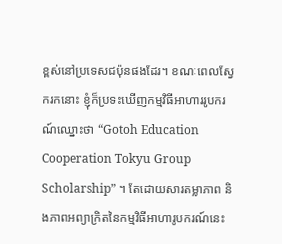ខ្ពស់នៅប្រទេសជប៉ុនផងដែរ។ ខណៈពេលស្វែករកនោះ ខ្ញុំក៏ប្រទះឃើញកម្មវិធីអាហាររូបករណ៍ឈ្នោះថា “Gotoh Education Cooperation Tokyu Group Scholarship” ។ តែដោយសារតម្លាភាព និងភាពអព្យាក្រិតនៃកម្មវិធីអាហារូបករណ៍នេះ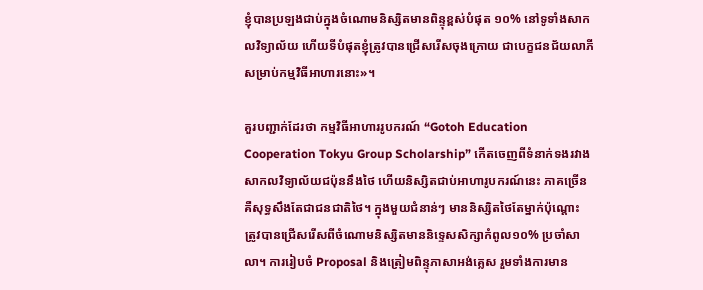ខ្ញុំបានប្រឡងជាប់ក្នុងចំណោមនិស្សិតមានពិន្ទុខ្ពស់បំផុត ១០% នៅទូទាំងសាកលវិទ្យាល័យ ហើយទីបំផុតខ្ញុំត្រូវបានជ្រើសរើសចុងក្រោយ ជាបេក្ខជនជ័យលាភីសម្រាប់កម្មវិធីអាហារនោះ»។

គួរបញ្ជាក់ដែរថា កម្មវិធីអាហាររូបករណ៍ “Gotoh Education Cooperation Tokyu Group Scholarship” កើតចេញពីទំនាក់ទងរវាងសាកលវិទ្យាល័យជប៉ុននឹងថៃ ហើយនិស្សិតជាប់អាហារូបករណ៍នេះ ភាគច្រើនគឺសុទ្ធសឹងតែជាជនជាតិថៃ។ ក្នុងមួយជំនាន់ៗ មាននិស្សិតថៃតែម្នាក់ប៉ុណ្តោះ ត្រូវបានជ្រើសរើសពីចំណោមនិស្សិតមាននិទ្ទេសសិក្សាកំពូល១០% ប្រចាំសាលា។ ការរៀបចំ Proposal និងត្រៀមពិន្ទុភាសាអង់គ្លេស រួមទាំងការមាន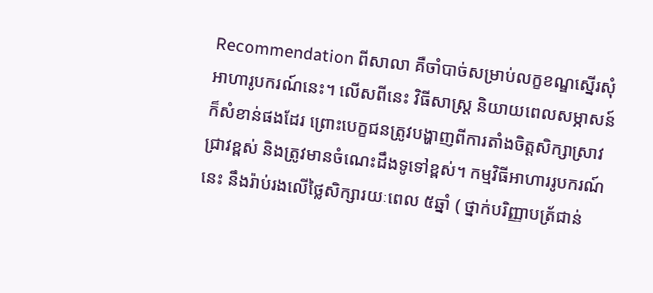Recommendation ពីសាលា គឺចាំបាច់សម្រាប់លក្ខខណ្ឌស្នើរសុំអាហារូបករណ៍នេះ។ លើសពីនេះ វិធីសាស្ដ្រ និយាយពេលសម្ភាសន៍ក៏សំខាន់ផងដែរ ព្រោះបេក្ខជនត្រូវបង្ហាញពីការតាំងចិត្តសិក្សាស្រាវជ្រាវខ្ពស់ និងត្រូវមានចំណេះដឹងទូទៅខ្ពស់។ កម្មវិធីអាហាររូបករណ៍នេះ នឹងរ៉ាប់រងលើថ្លៃសិក្សារយៈពេល ៥ឆ្នាំ ( ថ្នាក់បរិញ្ញាបត្រ័ជាន់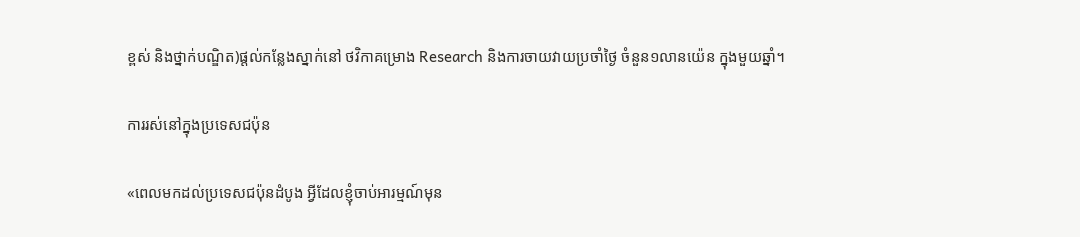ខ្ពស់ និងថ្នាក់បណ្ឌិត)ផ្តល់កន្លែងស្នាក់នៅ ថវិកាគម្រោង Research និងការចាយវាយប្រចាំថ្ងៃ ចំនួន១លានយ៉េន ក្នុងមួយឆ្នាំ។

ការរស់នៅក្នុងប្រទេសជប៉ុន

«ពេលមកដល់ប្រទេសជប៉ុនដំបូង អ្វីដែលខ្ញុំចាប់អារម្មណ៍មុន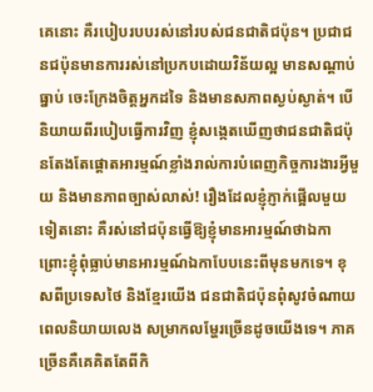គេនោះ គឺរបៀបរបបរស់នៅរបស់ជនជាតិជប៉ុន។ ប្រជាជនជប៉ុនមានការរស់នៅប្រកបដោយវិន័យល្អ មានសណ្ដាប់ធ្នាប់ ចេះក្រែងចិត្តអ្នកដទៃ និងមានសភាពស្ងប់ស្ងាត់។ បើនិយាយពីរបៀបធ្វើការវិញ ខ្ញុំសង្កេតឃើញថាជនជាតិជប៉ុនតែងតែផ្តោតអារម្មណ៍ខ្លាំងរាល់ការបំពេញកិច្ចការងារអ្វីមួយ និងមានភាពច្បាស់លាស់! រឿងដែលខ្ញុំភ្ញាក់ផ្អើលមួយទៀតនោះ គឺរស់នៅជប៉ុនធ្វើឱ្យខ្ញុំមានអារម្មណ៍ថាឯកា ព្រោះខ្ញុំពុំធ្លាប់មានអារម្មណ៍ឯកាបែបនេះពីមុនមកទេ។ ខុសពីប្រទេសថៃ និងខ្មែរយើង ជនជាតិជប៉ុនពុំសូវចំណាយពេលនិយាយលេង សម្រាកលម្ហែរច្រើនដូចយើងទេ។ ភាគច្រើនគឺគេគិតតែពីកិ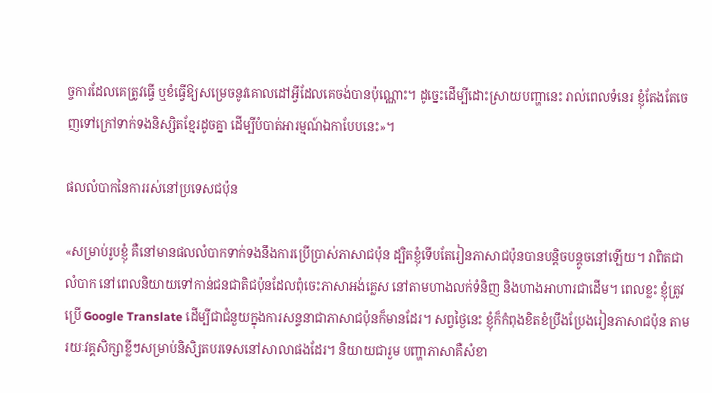ច្ចការដែលគេត្រូវធ្វើ ឬខំធ្វើឱ្យសម្រេចនូវគោលដៅអ្វីដែលគេចង់បានប៉ុណ្ណោះ។ ដូច្នេះដើម្បីដោះស្រាយបញ្ហានេះ រាល់ពេលទំនេរ ខ្ញុំតែងតែចេញទៅក្រៅទាក់ទងនិស្សិតខ្មែរដូចគ្នា ដើម្បីបំបាត់អារម្មណ៍ឯកាបែបនេះ»។

ផលលំបាកនៃការរស់នៅប្រទេសជប៉ុន

«សម្រាប់រូបខ្ញុំ គឺនៅមានផលលំបាកទាក់ទងនឹងការប្រើប្រាស់ភាសាជប៉ុន ដ្បិតខ្ញុំទើបតែរៀនភាសាជប៉ុនបានបន្តិចបន្តូចនៅឡើយ។ វាពិតជាលំបាក នៅពេលនិយាយទៅកាន់ជនជាតិជប៉ុនដែលពុំចេះភាសាអង់គ្លេស នៅតាមហាងលក់ទំនិញ និងហាងអាហារជាដើម។ ពេលខ្លះ ខ្ញុំត្រូវប្រើ Google Translate ដើម្បីជាជំនួយក្នុងការសន្ទនាជាភាសាជប៉ុនក៏មានដែរ។ សព្វថ្ងៃនេះ ខ្ញុំក៏កំពុងខិតខំប្រឹងប្រែងរៀនភាសាជប៉ុន តាមរយៈវគ្គសិក្សាខ្លីៗសម្រាប់និសិ្សតបរទេសនៅសាលាផងដែរ។ និយាយជារួម បញ្ហាភាសាគឺសំខា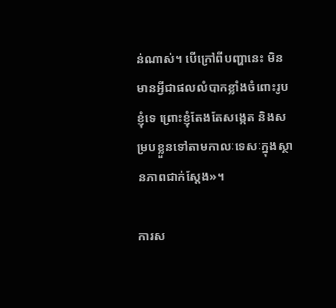ន់ណាស់។ បើក្រៅពីបញ្ហានេះ មិនមានអ្វីជាផលលំបាកខ្លាំងចំពោះរូបខ្ញុំទេ ព្រោះខ្ញុំតែងតែសង្កេត និងសម្របខ្លួនទៅតាមកាលៈទេសៈក្នុងស្ថានភាពជាក់ស្ដែង»។

ការស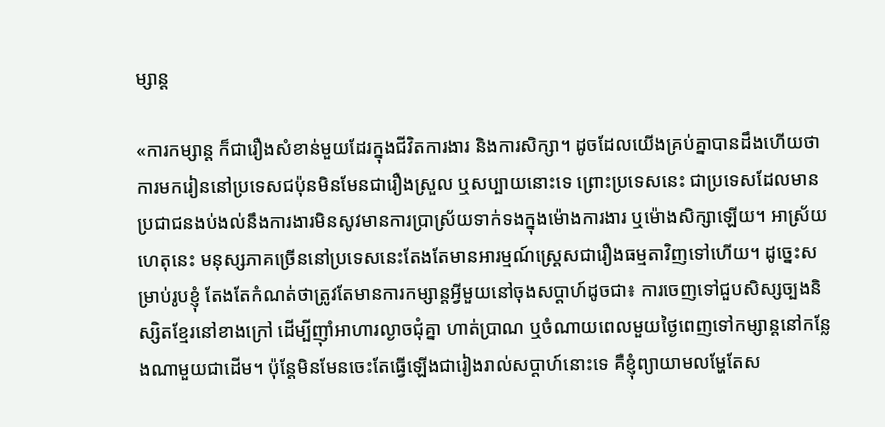ម្សាន្ត

«ការកម្សាន្ត ក៏ជារឿងសំខាន់មួយដែរក្នុងជីវិតការងារ និងការសិក្សា។ ដូចដែលយើងគ្រប់គ្នាបានដឹងហើយថា ការមករៀននៅប្រទេសជប៉ុនមិនមែនជារឿងស្រួល ឬសប្បាយនោះទេ ព្រោះប្រទេសនេះ ជាប្រទេសដែលមានប្រជាជនងប់ងល់នឹងការងារមិនសូវមានការប្រាស្រ័យទាក់ទងក្នុងម៉ោងការងារ ឬម៉ោងសិក្សាឡើយ។ អាស្រ័យហេតុនេះ មនុស្សភាគច្រើននៅប្រទេសនេះតែងតែមានអារម្មណ៍ស្រ្តេសជារឿងធម្មតាវិញទៅហើយ។ ដូច្នេះសម្រាប់រូបខ្ញុំ តែងតែកំណត់ថាត្រូវតែមានការកម្សាន្តអ្វីមួយនៅចុងសប្ដាហ៍ដូចជា៖ ការចេញទៅជួបសិស្សច្បងនិស្សិតខ្មែរនៅខាងក្រៅ ដើម្បីញ៉ាំអាហារល្ងាចជុំគ្នា ហាត់ប្រាណ ឬចំណាយពេលមួយថ្ងៃពេញទៅកម្សាន្តនៅកន្លែងណាមួយជាដើម។ ប៉ុន្តែមិនមែនចេះតែធ្វើឡើងជារៀងរាល់សប្ដាហ៍នោះទេ គឺខ្ញុំព្យាយាមលម្ហែតែស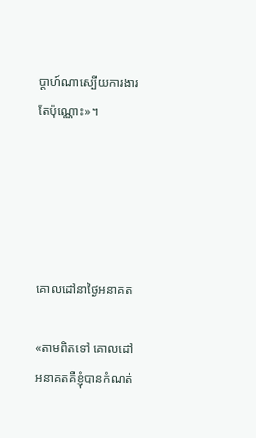ប្ដាហ៍ណាស្បើយការងារតែប៉ុណ្ណោះ»។





គោលដៅនាថ្ងៃអនាគត

«តាមពិតទៅ គោលដៅអនាគតគឺខ្ញុំបានកំណត់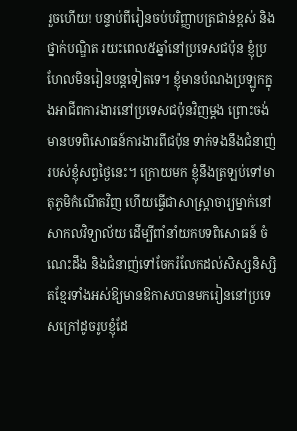រួចហើយ! បន្ទាប់ពីរៀនចប់បរិញ្ញាបត្រជាន់ខ្ពស់ និងថ្នាក់បណ្ឌិត រយះពេល៥ឆ្នាំនៅប្រទេសជប៉ុន ខ្ញុំប្រហែលមិនរៀនបន្តទៀតទេ។ ខ្ញុំមានបំណងប្រឡូកក្នុងអាជីពការងារនៅប្រទេសជប៉ុនវិញម្ដង ព្រោះចង់មានបទពិសោធន៍ការងារពីជប៉ុន ទាក់ទងនឹងជំនាញ់របស់ខ្ញុំសព្វថ្ងៃនេះ។ ក្រោយមក ខ្ញុំនឹងត្រឡប់ទៅមាតុភូមិកំណើតវិញ ហើយធ្វើជាសាស្រ្តាចារ្យម្នាក់នៅសាកលវិទ្យាល័យ ដើម្បីពាំនាំយកបទពិសោធន៍ ចំណេះដឹង និងជំនាញ់ទៅចែករំលែកដល់សិស្សនិស្សិតខ្មែរទាំងអស់ឱ្យមានឱកាសបានមករៀននៅប្រទេសក្រៅដូចរូបខ្ញុំដែ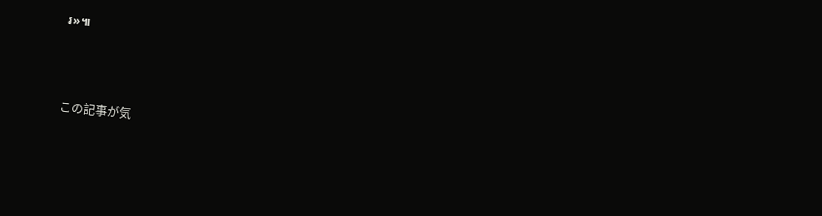រ»៕



この記事が気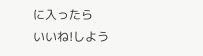に入ったら
いいね!しよう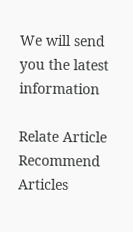We will send you the latest information

Relate Article
Recommend Articles